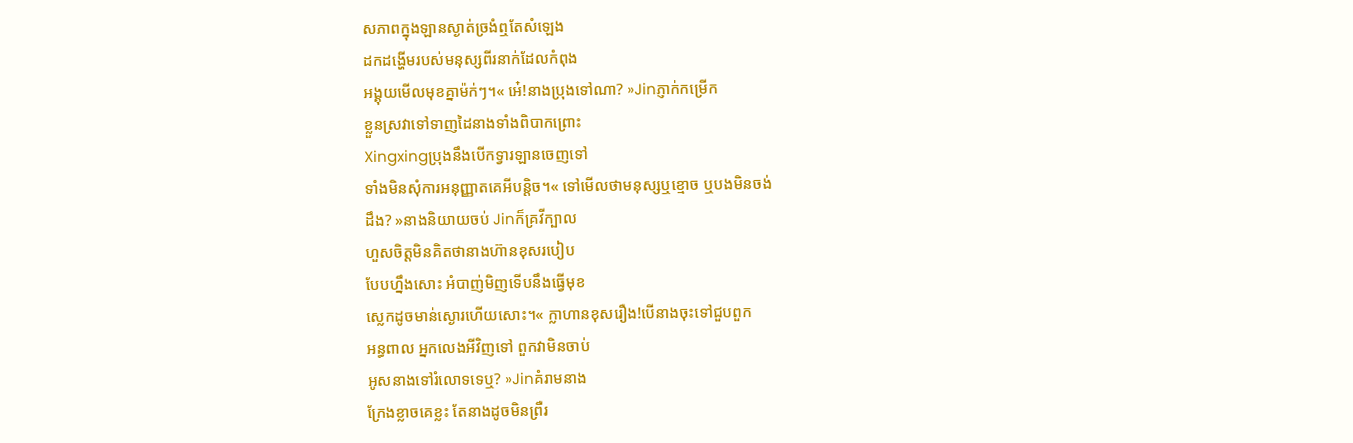សភាពក្នុងឡានស្ងាត់ច្រងំឮតែសំឡេង
ដកដង្ហើមរបស់មនុស្សពីរនាក់ដែលកំពុង
អង្គុយមើលមុខគ្នាម៉ក់ៗ។« អេ៎!នាងប្រុងទៅណា? »Jinភ្ញាក់កម្រើក
ខ្លួនស្រវាទៅទាញដៃនាងទាំងពិបាកព្រោះ
Xingxingប្រុងនឹងបើកទ្វារឡានចេញទៅ
ទាំងមិនសុំការអនុញ្ញាតគេអីបន្តិច។« ទៅមើលថាមនុស្សឬខ្មោច ឬបងមិនចង់
ដឹង? »នាងនិយាយចប់ Jinក៏គ្រវីក្បាល
ហួសចិត្តមិនគិតថានាងហ៊ានខុសរបៀប
បែបហ្នឹងសោះ អំបាញ់មិញទើបនឹងធ្វើមុខ
ស្លេកដូចមាន់ស្ងោរហើយសោះ។« ក្លាហានខុសរឿង!បើនាងចុះទៅជួបពួក
អន្ធពាល អ្នកលេងអីវិញទៅ ពួកវាមិនចាប់
អូសនាងទៅរំលោទទេឬ? »Jinគំរាមនាង
ក្រែងខ្លាចគេខ្លះ តែនាងដូចមិនព្រឺរ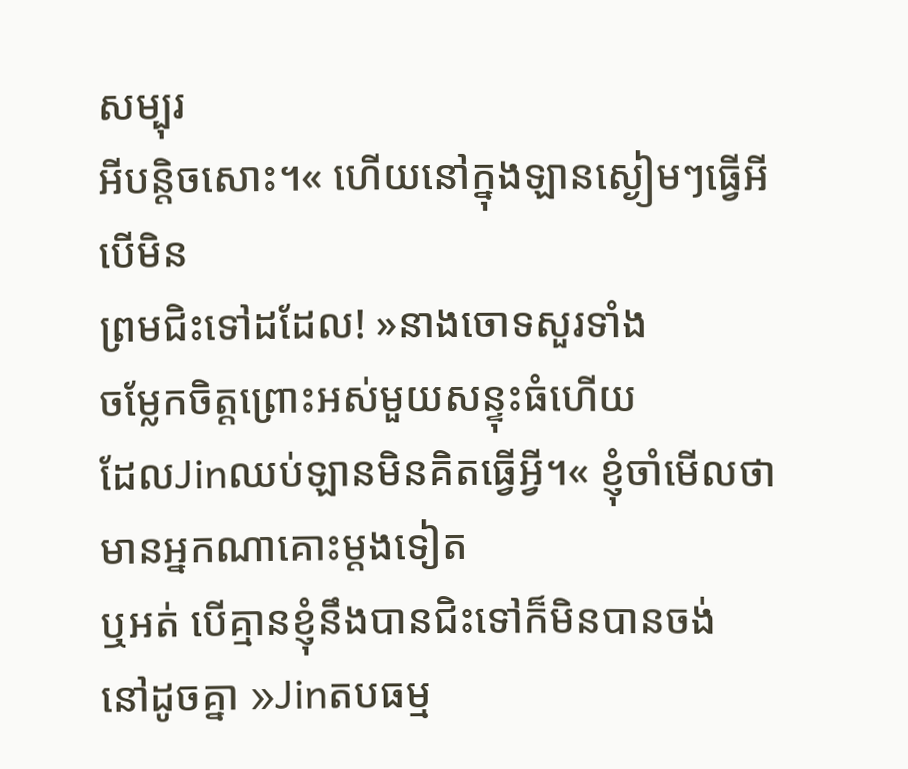សម្បុរ
អីបន្តិចសោះ។« ហើយនៅក្នុងឡានស្ងៀមៗធ្វើអីបើមិន
ព្រមជិះទៅដដែល! »នាងចោទសួរទាំង
ចម្លែកចិត្តព្រោះអស់មួយសន្ទុះធំហើយ
ដែលJinឈប់ឡានមិនគិតធ្វើអ្វី។« ខ្ញុំចាំមើលថាមានអ្នកណាគោះម្តងទៀត
ឬអត់ បើគ្មានខ្ញុំនឹងបានជិះទៅក៏មិនបានចង់
នៅដូចគ្នា »Jinតបធម្ម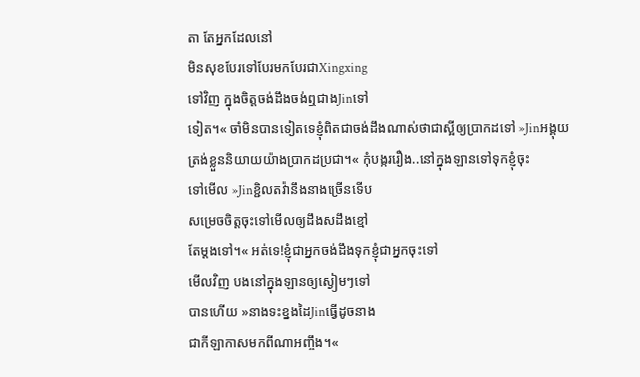តា តែអ្នកដែលនៅ
មិនសុខបែរទៅបែរមកបែរជាXingxing
ទៅវិញ ក្នុងចិត្តចង់ដឹងចង់ឮជាងJinទៅ
ទៀត។« ចាំមិនបានទៀតទេខ្ញុំពិតជាចង់ដឹងណាស់ថាជាស្អីឲ្យប្រាកដទៅ »Jinអង្គុយ
ត្រង់ខ្លួននិយាយយ៉ាងប្រាកដប្រជា។« កុំបង្កររឿង..នៅក្នុងឡានទៅទុកខ្ញុំចុះ
ទៅមើល »Jinខ្ជិលតវ៉ានឹងនាងច្រើនទើប
សម្រេចចិត្តចុះទៅមើលឲ្យដឹងសដឹងខ្មៅ
តែម្តងទៅ។« អត់ទេ!ខ្ញុំជាអ្នកចង់ដឹងទុកខ្ញុំជាអ្នកចុះទៅ
មើលវិញ បងនៅក្នុងឡានឲ្យស្ងៀមៗទៅ
បានហើយ »នាងទះខ្នងដៃJinធ្វើដូចនាង
ជាកីឡាកាសមកពីណាអញ្ចឹង។«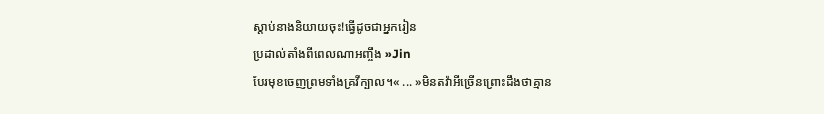ស្តាប់នាងនិយាយចុះ!ធ្វើដូចជាអ្នករៀន
ប្រដាល់តាំងពីពេលណាអញ្ចឹង »Jin
បែរមុខចេញព្រមទាំងគ្រវីក្បាល។« ... »មិនតវ៉ាអីច្រើនព្រោះដឹងថាគ្មាន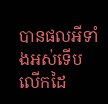បានផលអីទាំងអស់ទើបលើកដៃ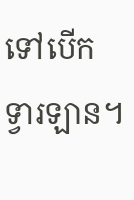ទៅបើក
ទ្វារឡាន។